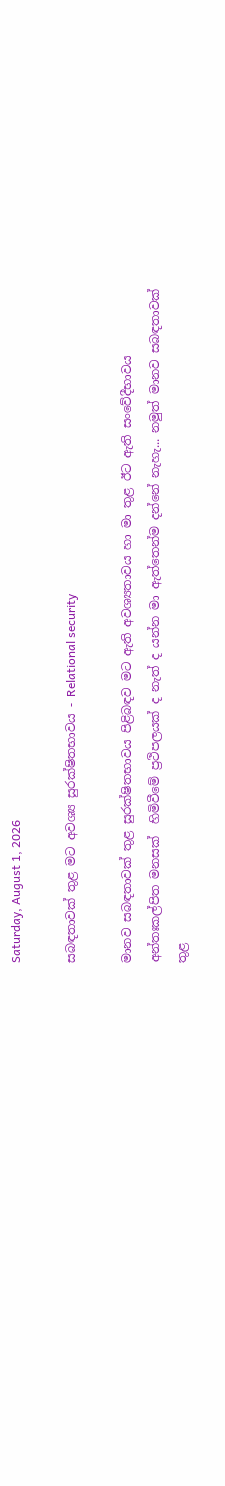Saturday, August 1, 2026

සබඳතාවක් තුළ මට අවශ්‍ය සුරක්ෂිතභාවය - Relational security

මානව සබඳතාවක් තුළ සුරක්ෂිතභාවය පිළිබඳව මට ඇති අවශ්‍යතාවය හා මා තුළ ඊට ඇති සංවේදීභාවය අන්තඃකල්පිත මනසක්  හිමිවීමේ ප්‍රථිපලයක් ද නැත් ද යන්න මා ඇත්තෙන්ම දන්නේ නැහැ... නමුත් මානව සබඳතාවක් තුළ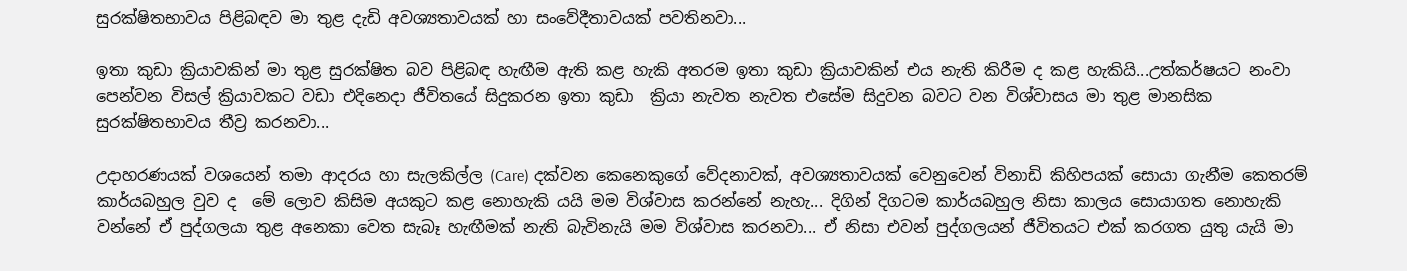සුරක්ෂිතභාවය පිළිබඳව මා තුළ දැඩි අවශ්‍යතාවයක් හා සංවේදීතාවයක් පවතිනවා...

ඉතා කුඩා ක්‍රියාවකින් මා තුළ සුරක්ෂිත බව පිළිබඳ හැඟීම ඇති කළ හැකි අතරම ඉතා කුඩා ක්‍රියාවකින් එය නැති කිරීම ද කළ හැකියි...උත්කර්ෂයට නංවා පෙන්වන විසල් ක්‍රියාවකට වඩා එදිනෙදා ජීවිතයේ සිදුකරන ඉතා කුඩා  ක්‍රියා නැවත නැවත එසේම සිදුවන බවට වන විශ්වාසය මා තුළ මානසික සුරක්ෂිතභාවය තීව්‍ර කරනවා...

උදාහරණයක් වශයෙන් තමා ආදරය හා සැලකිල්ල (Care) දක්වන කෙනෙකුගේ වේදනාවක්, අවශ්‍යතාවයක් වෙනුවෙන් විනාඩි කිහිපයක් සොයා ගැනීම කෙතරම් කාර්යබහුල වුව ද  මේ ලොව කිසිම අයකුට කළ නොහැකි යයි මම විශ්වාස කරන්නේ නැහැ... දිගින් දිගටම කාර්යබහුල නිසා කාලය සොයාගත නොහැකි වන්නේ ඒ පුද්ගලයා තුළ අනෙකා වෙත සැබෑ හැඟීමක් නැති බැවිනැයි මම විශ්වාස කරනවා... ඒ නිසා එවන් පුද්ගලයන් ජීවිතයට එක් කරගත යුතු යැයි මා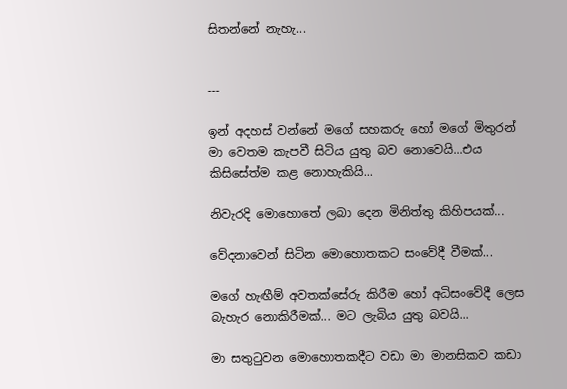සිතන්නේ නැහැ...


---

ඉන් අදහස් වන්නේ මගේ සහකරු හෝ මගේ මිතුරන් මා වෙතම කැපවී සිටිය යුතු බව නොවෙයි...එය කිසිසේත්ම කළ නොහැකියි...

නිවැරදි මොහොතේ ලබා දෙන මිනිත්තු කිහිපයක්...

වේදනාවෙන් සිටින මොහොතකට සංවේදී වීමක්...

මගේ හැඟීම් අවතක්සේරු කිරීම හෝ අධිසංවේදී ලෙස බැහැර නොකිරීමක්... මට ලැබිය යුතු බවයි...

මා සතුටුවන මොහොතකදීට වඩා මා මානසිකව කඩා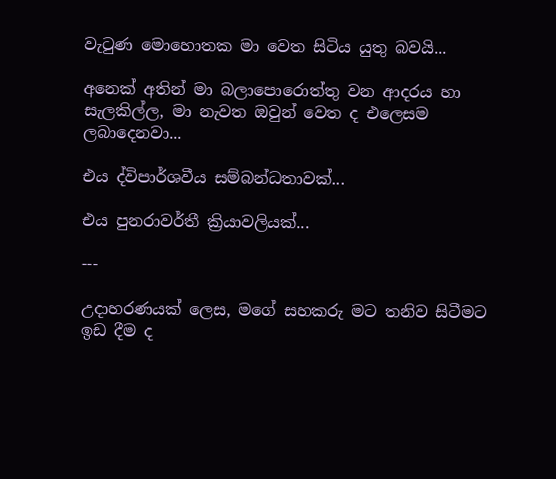වැටුණ මොහොතක මා වෙත සිටිය යුතු බවයි...

අනෙක් අතින් මා බලාපොරොත්තු වන ආදරය හා සැලකිල්ල, මා නැවත ඔවුන් වෙත ද එලෙසම ලබාදෙනවා...

එය ද්විපාර්ශවීය සම්බන්ධතාවක්...

එය පුනරාවර්තී ක්‍රියාවලියක්...

---

උදාහරණයක් ලෙස, මගේ සහකරු මට තනිව සිටීමට ඉඩ දීම ද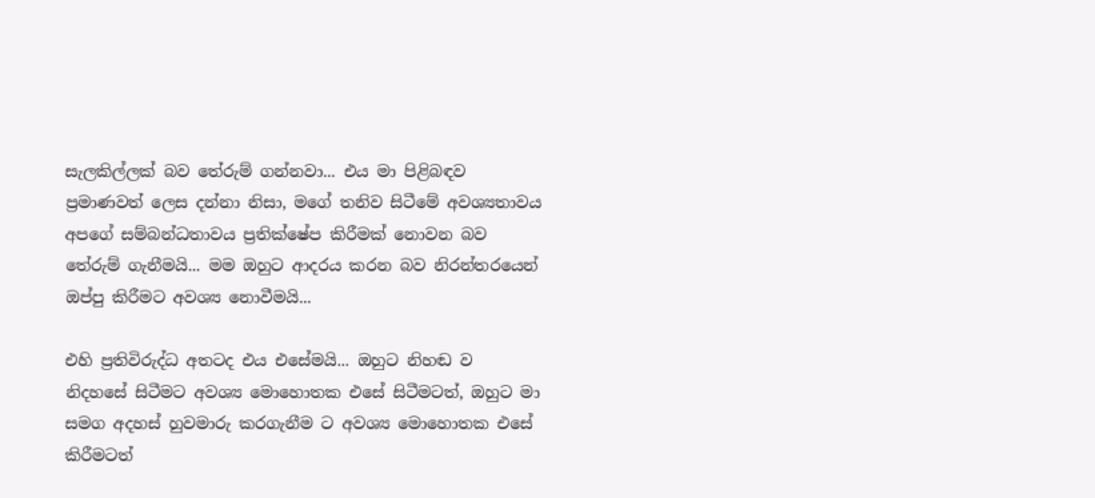සැලකිල්ලක් බව තේරුම් ගන්නවා... එය මා පිළිබඳව ප්‍රමාණවත් ලෙස දන්නා නිසා, මගේ තනිව සිටීමේ අවශ්‍යතාවය අපගේ සම්බන්ධතාවය ප්‍රතික්ෂේප කිරීමක් නොවන බව තේරුම් ගැනීමයි... මම ඔහුට ආදරය කරන බව නිරන්තරයෙන් ඔප්පු කිරීමට අවශ්‍ය නොවීමයි...

එහි ප්‍රතිවිරුද්ධ අතටද එය එසේමයි... ඔහුට නිහඬ ව  නිදහසේ සිටීමට අවශ්‍ය මොහොතක එසේ සිටීමටත්, ඔහුට මා සමග අදහස් හුවමාරු කරගැනීම ට අවශ්‍ය මොහොතක එසේ කිරීමටත්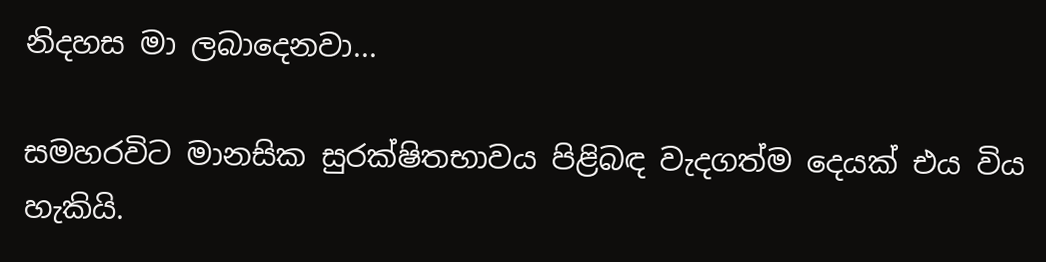නිදහස මා ලබාදෙනවා...

සමහරවිට මානසික සුරක්ෂිතභාවය පිළිබඳ වැදගත්ම දෙයක් එය විය හැකියි.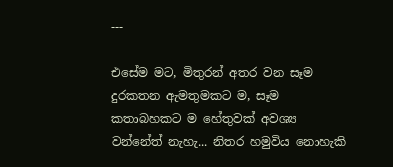---

එසේම මට, මිතුරන් අතර වන සෑම දුරකතන ඇමතුමකට ම, සෑම කතාබහකට ම හේතුවක් අවශ්‍ය වන්නේත් නැහැ... නිතර හමුවිය නොහැකි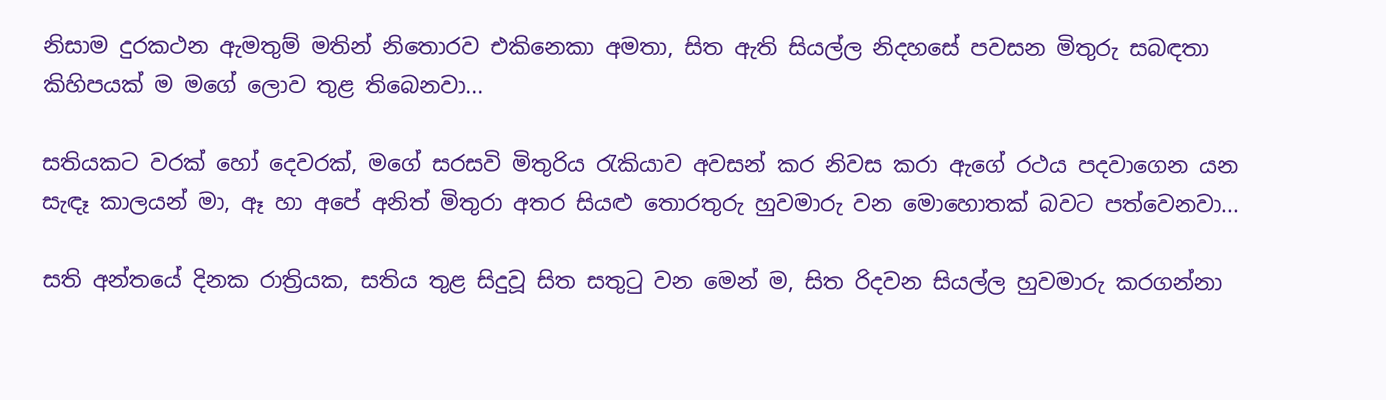නිසාම දුරකථන ඇමතුම් මතින් නිතොරව එකිනෙකා අමතා, සිත ඇති සියල්ල නිදහසේ පවසන මිතුරු සබඳතා කිහිපයක් ම මගේ ලොව තුළ තිබෙනවා...

සතියකට වරක් හෝ දෙවරක්, මගේ සරසවි මිතුරිය රැකියාව අවසන් කර නිවස කරා ඇගේ රථය පදවාගෙන යන සැඳෑ කාලයන් මා, ඈ හා අපේ අනිත් මිතුරා අතර සියළු තොරතුරු හුවමාරු වන මොහොතක් බවට පත්වෙනවා...

සති අන්තයේ දිනක රාත්‍රියක, සතිය තුළ සිදුවූ සිත සතුටු වන මෙන් ම, සිත රිදවන සියල්ල හුවමාරු කරගන්නා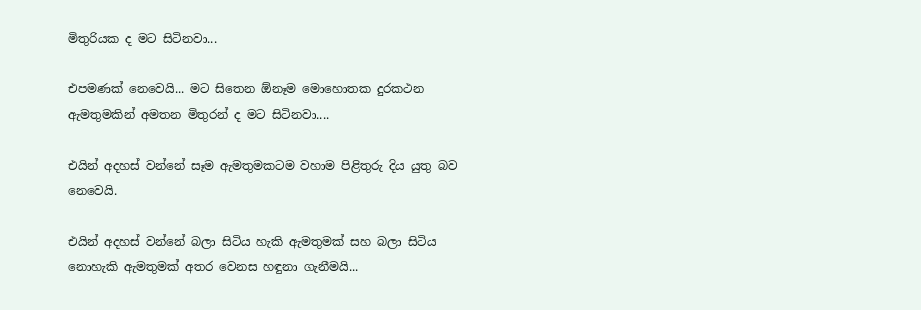මිතුරියක ද මට සිටිනවා...

එපමණක් නෙවෙයි... මට සිතෙන ඕනෑම මොහොතක දුරකථන ඇමතුමකින් අමතන මිතුරන් ද මට සිටිනවා....

එයින් අදහස් වන්නේ සෑම ඇමතුමකටම වහාම පිළිතුරු දිය යුතු බව නෙවෙයි.

එයින් අදහස් වන්නේ බලා සිටිය හැකි ඇමතුමක් සහ බලා සිටිය නොහැකි ඇමතුමක් අතර වෙනස හඳුනා ගැනීමයි...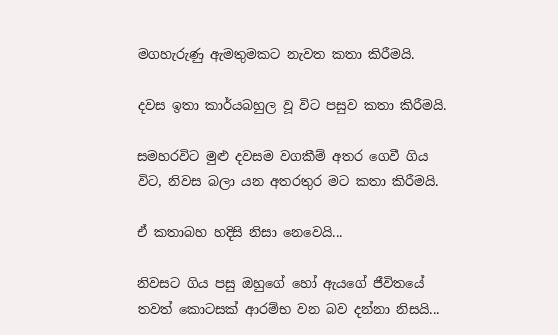මගහැරුණු ඇමතුමකට නැවත කතා කිරීමයි.

දවස ඉතා කාර්යබහුල වූ විට පසුව කතා කිරීමයි.

සමහරවිට මුළු දවසම වගකීම් අතර ගෙවී ගිය විට, නිවස බලා යන අතරතුර මට කතා කිරීමයි.

ඒ කතාබහ හදිසි නිසා නෙවෙයි...

නිවසට ගිය පසු ඔහුගේ හෝ ඇයගේ ජීවිතයේ තවත් කොටසක් ආරම්භ වන බව දන්නා නිසයි...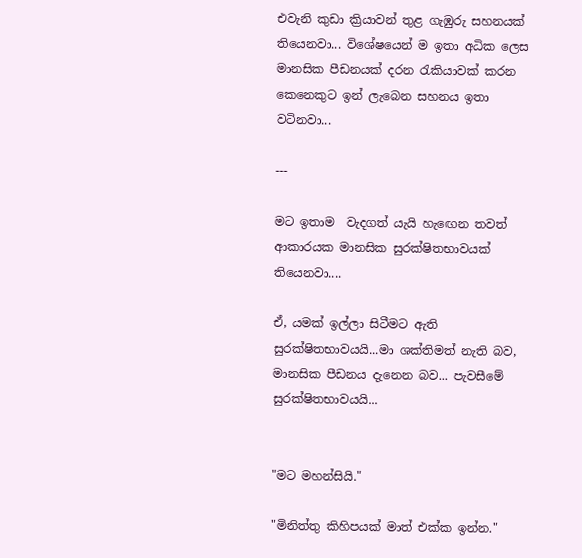එවැනි කුඩා ක්‍රියාවන් තුළ ගැඹුරු සහනයක් තියෙනවා... විශේෂයෙන් ම ඉතා අධික ලෙස මානසික පීඩනයක් දරන රැකියාවක් කරන කෙනෙකුට ඉන් ලැබෙන සහනය ඉතා වටිනවා...

---

මට ඉතාම  වැදගත් යැයි හැඟෙන තවත් ආකාරයක මානසික සුරක්ෂිතභාවයක් තියෙනවා....

ඒ, යමක් ඉල්ලා සිටීමට ඇති සුරක්ෂිතභාවයයි...මා ශක්තිමත් නැති බව, මානසික පීඩනය දැනෙන බව... පැවසීමේ සුරක්ෂිතභාවයයි...


"මට මහන්සියි."

"මිනිත්තු කිහිපයක් මාත් එක්ක ඉන්න."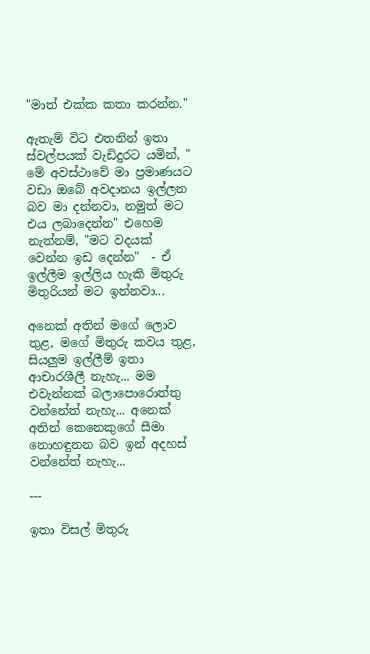"මාත් එක්ක කතා කරන්න."

ඇතැම් විට එතනින් ඉතා ස්වල්පයක් වැඩිදුරට යමින්, " මේ අවස්ථාවේ මා ප්‍රමාණයට වඩා ඔබේ අවදානය ඉල්ලන බව මා දන්නවා, නමුත් මට එය ලබාදෙන්න" එහෙම නැත්නම්, "මට වදයක් වෙන්න ඉඩ දෙන්න"  - ඒ ඉල්ලීම ඉල්ලිය හැකි මිතුරු මිතුරියන් මට ඉන්නවා...

අනෙක් අතින් මගේ ලොව තුළ, මගේ මිතුරු කවය තුළ, සියලුම ඉල්ලීම් ඉතා ආචාරශීලී නැහැ... මම එවැන්නක් බලාපොරොත්තු වන්නේත් නැහැ... අනෙක් අතින් කෙනෙකුගේ සීමා නොහඳුනන බව ඉන් අදහස් වන්නේත් නැහැ...

---

ඉතා විසල් මිතුරු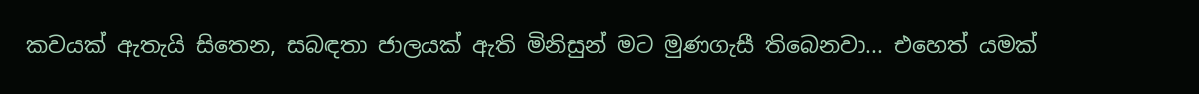කවයක් ඇතැයි සිතෙන, සබඳතා ජාලයක් ඇති මිනිසුන් මට මුණගැසී තිබෙනවා... එහෙත් යමක්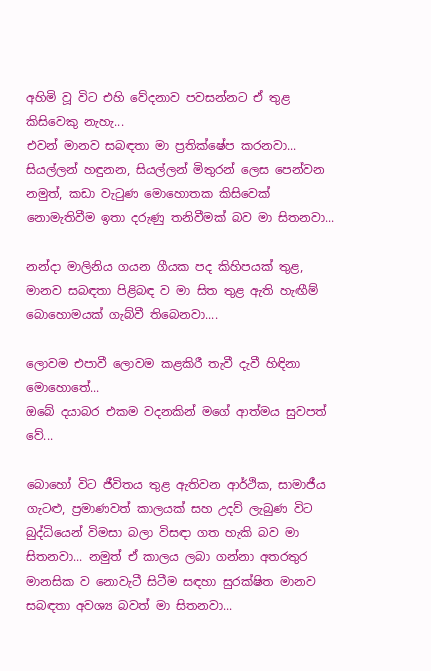අහිමි වූ විට එහි වේදනාව පවසන්නට ඒ තුළ කිසිවෙකු නැහැ...
එවන් මානව සබඳතා මා ප්‍රතික්ෂේප කරනවා... සියල්ලන් හඳුනන, සියල්ලන් මිතුරන් ලෙස පෙන්වන නමුත්, කඩා වැටුණ මොහොතක කිසිවෙක් නොමැතිවීම ඉතා දරුණු තනිවීමක් බව මා සිතනවා...

නන්දා මාලිනිය ගයන ගීයක පද කිහිපයක් තුළ, මානව සබඳතා පිළිබඳ ව මා සිත තුළ ඇති හැඟීම් බොහොමයක් ගැබ්වී තිබෙනවා....

ලොවම එපාවී ලොවම කළකිරී තැවී දැවී හිඳිනා මොහොතේ...
ඔබේ දයාබර එකම වදනකින් මගේ ආත්මය සුවපත් වේ...

බොහෝ විට ජීවිතය තුළ ඇතිවන ආර්ථික, සාමාජීය ගැටළු, ප්‍රමාණවත් කාලයක් සහ උදව් ලැබුණ විට බුද්ධියෙන් විමසා බලා විසඳා ගත හැකි බව මා සිතනවා... නමුත් ඒ කාලය ලබා ගන්නා අතරතුර මානසික ව නොවැටී සිටීම සඳහා සුරක්ෂිත මානව සබඳතා අවශ්‍ය බවත් මා සිතනවා...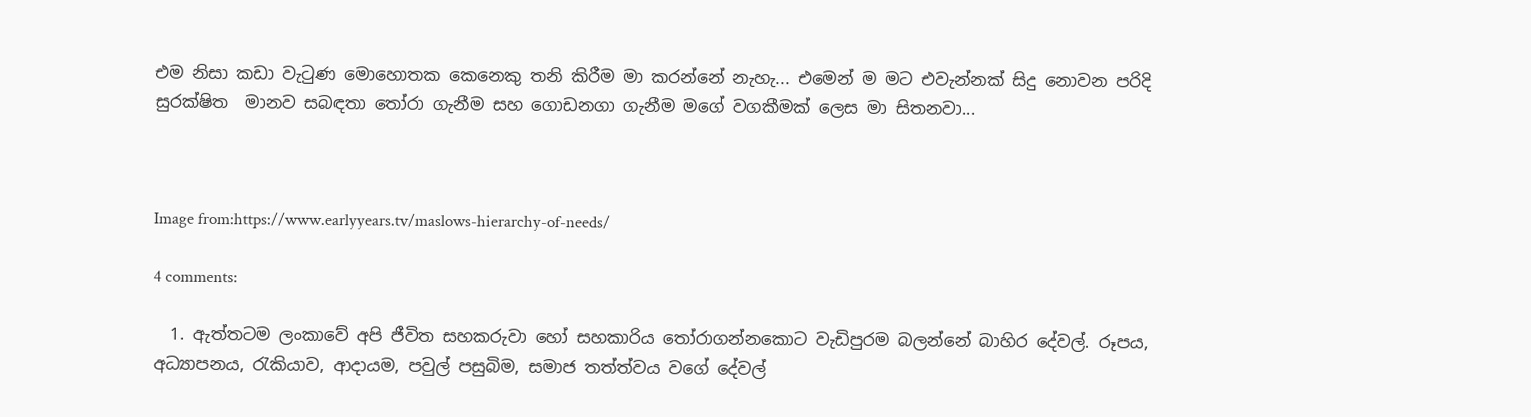එම නිසා කඩා වැටුණ මොහොතක කෙනෙකු තනි කිරීම මා කරන්නේ නැහැ... එමෙන් ම මට එවැන්නක් සිදු නොවන පරිදි සුරක්ෂිත  මානව සබඳතා තෝරා ගැනීම සහ ගොඩනගා ගැනීම මගේ වගකීමක් ලෙස මා සිතනවා...



Image from:https://www.earlyyears.tv/maslows-hierarchy-of-needs/

4 comments:

  1. ඇත්තටම ලංකාවේ අපි ජීවිත සහකරුවා හෝ සහකාරිය තෝරාගන්නකොට වැඩිපුරම බලන්නේ බාහිර දේවල්. රූපය, අධ්‍යාපනය, රැකියාව, ආදායම, පවුල් පසුබිම, සමාජ තත්ත්වය වගේ දේවල්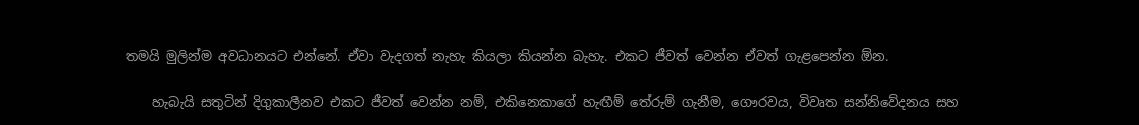තමයි මුලින්ම අවධානයට එන්නේ. ඒවා වැදගත් නැහැ කියලා කියන්න බැහැ. එකට ජීවත් වෙන්න ඒවත් ගැළපෙන්න ඕන.

    හැබැයි සතුටින් දිගුකාලීනව එකට ජීවත් වෙන්න නම්, එකිනෙකාගේ හැඟීම් තේරුම් ගැනීම, ගෞරවය, විවෘත සන්නිවේදනය සහ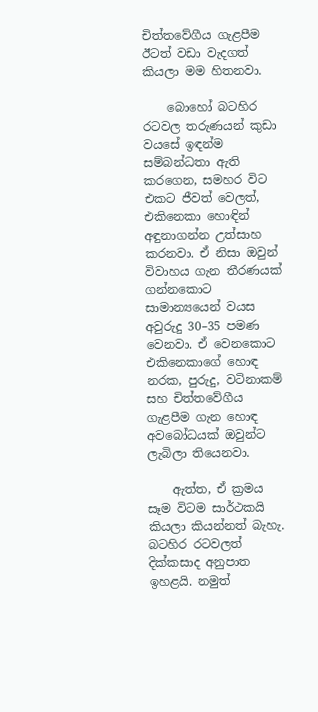චිත්තවේගීය ගැළපීම ඊටත් වඩා වැදගත් කියලා මම හිතනවා.

    බොහෝ බටහිර රටවල තරුණයන් කුඩා වයසේ ඉඳන්ම සම්බන්ධතා ඇති කරගෙන, සමහර විට එකට ජීවත් වෙලත්, එකිනෙකා හොඳින් අඳුනාගන්න උත්සාහ කරනවා. ඒ නිසා ඔවුන් විවාහය ගැන තීරණයක් ගන්නකොට සාමාන්‍යයෙන් වයස අවුරුදු 30–35 පමණ වෙනවා. ඒ වෙනකොට එකිනෙකාගේ හොඳ නරක, පුරුදු, වටිනාකම් සහ චිත්තවේගීය ගැළපීම ගැන හොඳ අවබෝධයක් ඔවුන්ට ලැබිලා තියෙනවා.

    ඇත්ත, ඒ ක්‍රමය සෑම විටම සාර්ථකයි කියලා කියන්නත් බැහැ. බටහිර රටවලත් දික්කසාද අනුපාත ඉහළයි. නමුත්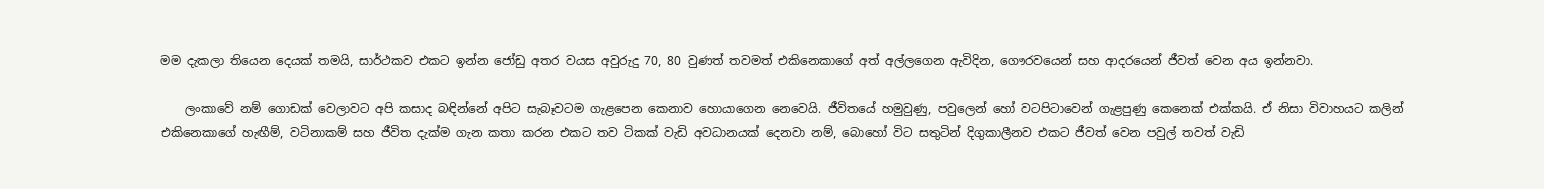මම දැකලා තියෙන දෙයක් තමයි, සාර්ථකව එකට ඉන්න ජෝඩු අතර වයස අවුරුදු 70, 80 වුණත් තවමත් එකිනෙකාගේ අත් අල්ලගෙන ඇවිදින, ගෞරවයෙන් සහ ආදරයෙන් ජීවත් වෙන අය ඉන්නවා.

    ලංකාවේ නම් ගොඩක් වෙලාවට අපි කසාද බඳින්නේ අපිට සැබෑවටම ගැළපෙන කෙනාව හොයාගෙන නෙවෙයි. ජීවිතයේ හමුවුණු, පවුලෙන් හෝ වටපිටාවෙන් ගැළපුණු කෙනෙක් එක්කයි. ඒ නිසා විවාහයට කලින් එකිනෙකාගේ හැඟීම්, වටිනාකම් සහ ජීවිත දැක්ම ගැන කතා කරන එකට තව ටිකක් වැඩි අවධානයක් දෙනවා නම්, බොහෝ විට සතුටින් දිගුකාලීනව එකට ජීවත් වෙන පවුල් තවත් වැඩි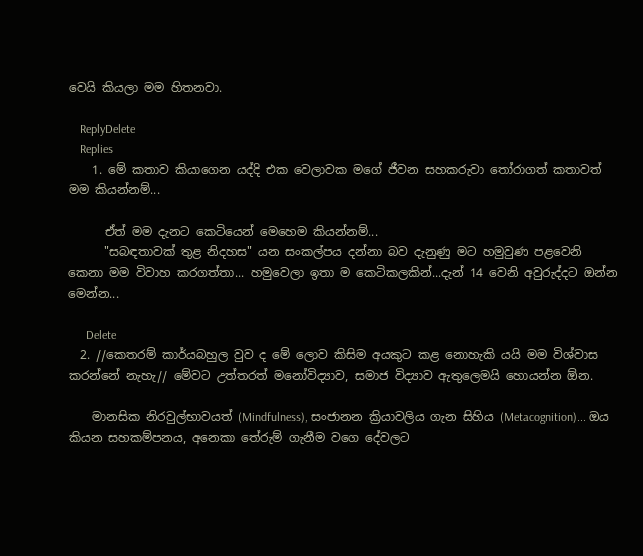වෙයි කියලා මම හිතනවා.

    ReplyDelete
    Replies
    1. මේ කතාව කියාගෙන යද්දි එක වෙලාවක මගේ ජීවන සහකරුවා තෝරාගත් කතාවත් මම කියන්නම්...

      ඒත් මම දැනට කෙටියෙන් මෙහෙම කියන්නම්...
      "සබඳතාවක් තුළ නිදහස" යන සංකල්පය දන්නා බව දැනුණු මට හමුවුණ පළවෙනි කෙනා මම විවාහ කරගත්තා... හමුවෙලා ඉතා ම කෙටිකලකින්...දැන් 14 වෙනි අවුරුද්දට ඔන්න මෙන්න...

      Delete
  2. //කෙතරම් කාර්යබහුල වුව ද මේ ලොව කිසිම අයකුට කළ නොහැකි යයි මම විශ්වාස කරන්නේ නැහැ// මේවට උත්තරත් මනෝවිද්‍යාව, සමාජ විද්‍යාව ඇතුලෙමයි හොයන්න ඕන.

    මානසික නිරවුල්භාවයත් (Mindfulness), සංජානන ක්‍රියාවලිය ගැන සිහිය (Metacognition)... ඔය කියන සහකම්පනය, අනෙකා තේරුම් ගැනීම වගෙ දේවලට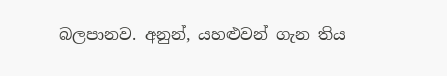බලපානව. අනුන්, යහළුවන් ගැන තිය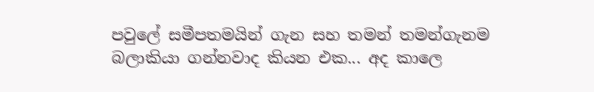පවුලේ සමීපතමයින් ගැන සහ තමන් තමන්ගැනම බලාකියා ගන්නවාද කියන එක... අද කාලෙ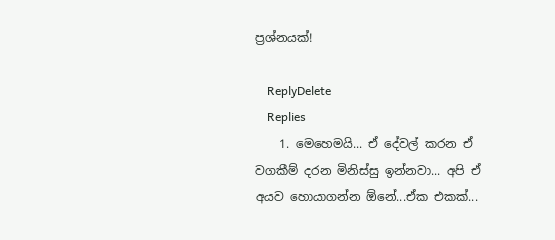ප්‍රශ්නයක්!

    ReplyDelete
    Replies
    1. මෙහෙමයි... ඒ දේවල් කරන ඒ වගකීම් දරන මිනිස්සු ඉන්නවා... අපි ඒ අයව හොයාගන්න ඕනේ...ඒක එකක්...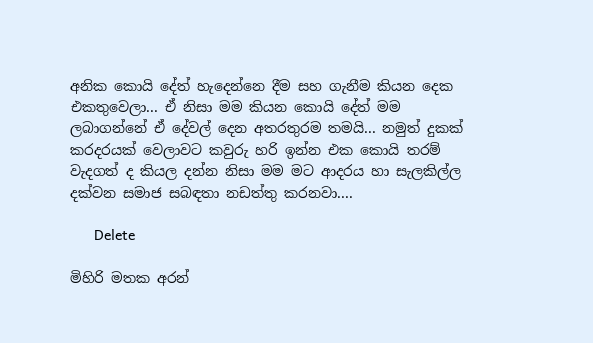අනික කොයි දේත් හැදෙන්නෙ දීම සහ ගැනීම කියන දෙක එකතුවෙලා... ඒ නිසා මම කියන කොයි දේත් මම ලබාගන්නේ ඒ දේවල් දෙන අතරතුරම තමයි... නමුත් දුකක් කරදරයක් වෙලාවට කවුරු හරි ඉන්න එක කොයි තරම් වැදගත් ද කියල දන්න නිසා මම මට ආදරය හා සැලකිල්ල දක්වන සමාජ සබඳතා නඩත්තු කරනවා....

      Delete

මිහිරි මතක අරන්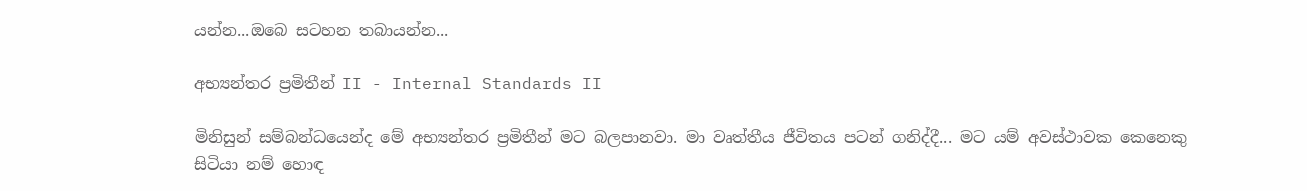යන්න...ඔබෙ සටහන තබායන්න...

අභ්‍යන්තර ප්‍රමිතීන් II - Internal Standards II

මිනිසුන් සම්බන්ධයෙන්ද මේ අභ්‍යන්තර ප්‍රමිතීන් මට බලපානවා. මා වෘත්තීය ජීවිතය පටන් ගනිද්දී... මට යම් අවස්ථාවක කෙනෙකු සිටියා නම් හොඳ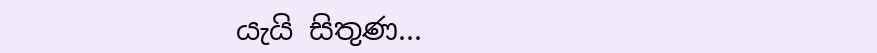යැයි සිතුණ...